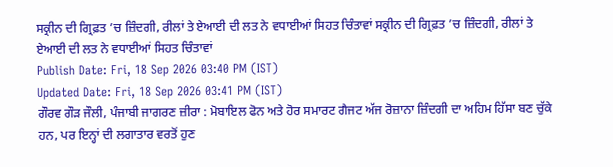ਸਕ੍ਰੀਨ ਦੀ ਗ੍ਰਿਫ਼ਤ ’ਚ ਜ਼ਿੰਦਗੀ, ਰੀਲਾਂ ਤੇ ਏਆਈ ਦੀ ਲਤ ਨੇ ਵਧਾਈਆਂ ਸਿਹਤ ਚਿੰਤਾਵਾਂ ਸਕ੍ਰੀਨ ਦੀ ਗ੍ਰਿਫ਼ਤ ’ਚ ਜ਼ਿੰਦਗੀ, ਰੀਲਾਂ ਤੇ ਏਆਈ ਦੀ ਲਤ ਨੇ ਵਧਾਈਆਂ ਸਿਹਤ ਚਿੰਤਾਵਾਂ
Publish Date: Fri, 18 Sep 2026 03:40 PM (IST)
Updated Date: Fri, 18 Sep 2026 03:41 PM (IST)
ਗੌਰਵ ਗੌੜ ਜੌਲੀ, ਪੰਜਾਬੀ ਜਾਗਰਣ ਜ਼ੀਰਾ : ਮੋਬਾਇਲ ਫੋਨ ਅਤੇ ਹੋਰ ਸਮਾਰਟ ਗੈਜਟ ਅੱਜ ਰੋਜ਼ਾਨਾ ਜ਼ਿੰਦਗੀ ਦਾ ਅਹਿਮ ਹਿੱਸਾ ਬਣ ਚੁੱਕੇ ਹਨ, ਪਰ ਇਨ੍ਹਾਂ ਦੀ ਲਗਾਤਾਰ ਵਰਤੋਂ ਹੁਣ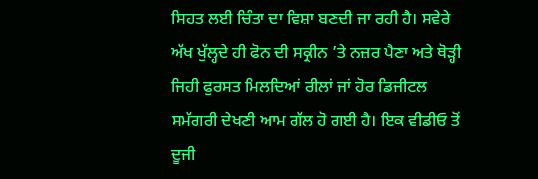ਸਿਹਤ ਲਈ ਚਿੰਤਾ ਦਾ ਵਿਸ਼ਾ ਬਣਦੀ ਜਾ ਰਹੀ ਹੈ। ਸਵੇਰੇ ਅੱਖ ਖੁੱਲ੍ਹਦੇ ਹੀ ਫੋਨ ਦੀ ਸਕ੍ਰੀਨ ’ਤੇ ਨਜ਼ਰ ਪੈਣਾ ਅਤੇ ਥੋੜ੍ਹੀ ਜਿਹੀ ਫੁਰਸਤ ਮਿਲਦਿਆਂ ਰੀਲਾਂ ਜਾਂ ਹੋਰ ਡਿਜੀਟਲ ਸਮੱਗਰੀ ਦੇਖਣੀ ਆਮ ਗੱਲ ਹੋ ਗਈ ਹੈ। ਇਕ ਵੀਡੀਓ ਤੋਂ ਦੂਜੀ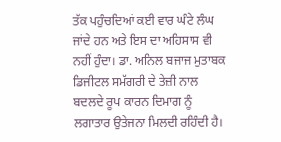ਤੱਕ ਪਹੁੰਚਦਿਆਂ ਕਈ ਵਾਰ ਘੰਟੇ ਲੰਘ ਜਾਂਦੇ ਹਨ ਅਤੇ ਇਸ ਦਾ ਅਹਿਸਾਸ ਵੀ ਨਹੀਂ ਹੁੰਦਾ। ਡਾ. ਅਨਿਲ ਬਜਾਜ ਮੁਤਾਬਕ ਡਿਜੀਟਲ ਸਮੱਗਰੀ ਦੇ ਤੇਜ਼ੀ ਨਾਲ ਬਦਲਦੇ ਰੂਪ ਕਾਰਨ ਦਿਮਾਗ ਨੂੰ ਲਗਾਤਾਰ ਉਤੇਜਨਾ ਮਿਲਦੀ ਰਹਿੰਦੀ ਹੈ।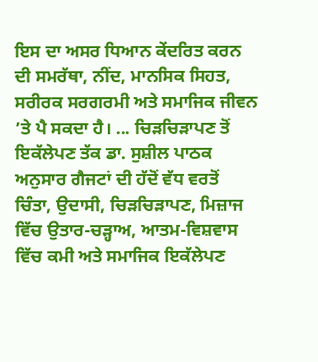ਇਸ ਦਾ ਅਸਰ ਧਿਆਨ ਕੇਂਦਰਿਤ ਕਰਨ ਦੀ ਸਮਰੱਥਾ, ਨੀਂਦ, ਮਾਨਸਿਕ ਸਿਹਤ, ਸਰੀਰਕ ਸਰਗਰਮੀ ਅਤੇ ਸਮਾਜਿਕ ਜੀਵਨ ’ਤੇ ਪੈ ਸਕਦਾ ਹੈ। ... ਚਿੜਚਿੜਾਪਣ ਤੋਂ ਇਕੱਲੇਪਣ ਤੱਕ ਡਾ. ਸੁਸ਼ੀਲ ਪਾਠਕ ਅਨੁਸਾਰ ਗੈਜਟਾਂ ਦੀ ਹੱਦੋਂ ਵੱਧ ਵਰਤੋਂ ਚਿੰਤਾ, ਉਦਾਸੀ, ਚਿੜਚਿੜਾਪਣ, ਮਿਜ਼ਾਜ ਵਿੱਚ ਉਤਾਰ-ਚੜ੍ਹਾਅ, ਆਤਮ-ਵਿਸ਼ਵਾਸ ਵਿੱਚ ਕਮੀ ਅਤੇ ਸਮਾਜਿਕ ਇਕੱਲੇਪਣ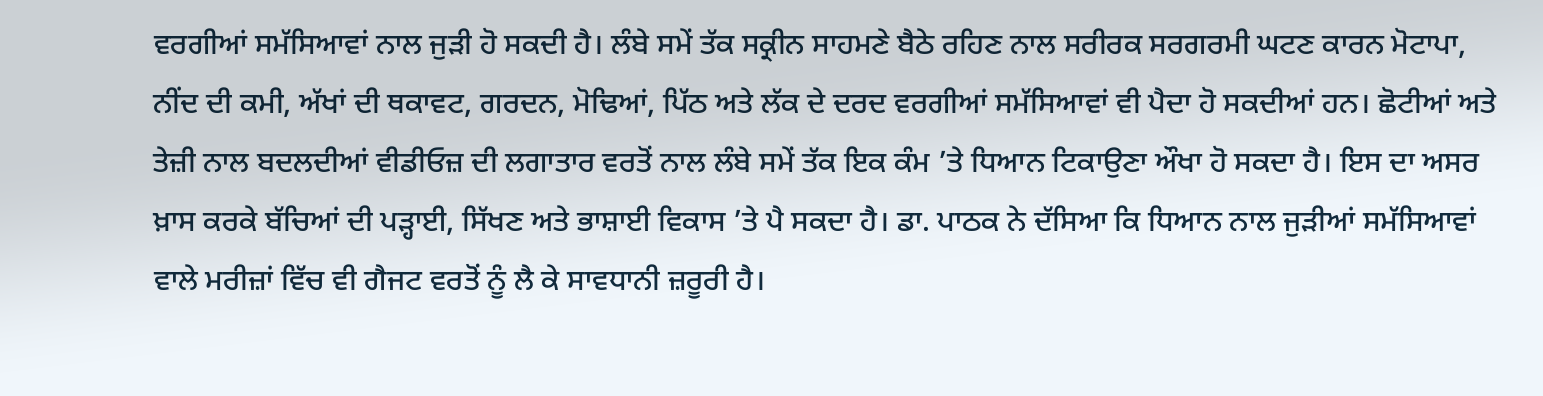ਵਰਗੀਆਂ ਸਮੱਸਿਆਵਾਂ ਨਾਲ ਜੁੜੀ ਹੋ ਸਕਦੀ ਹੈ। ਲੰਬੇ ਸਮੇਂ ਤੱਕ ਸਕ੍ਰੀਨ ਸਾਹਮਣੇ ਬੈਠੇ ਰਹਿਣ ਨਾਲ ਸਰੀਰਕ ਸਰਗਰਮੀ ਘਟਣ ਕਾਰਨ ਮੋਟਾਪਾ, ਨੀਂਦ ਦੀ ਕਮੀ, ਅੱਖਾਂ ਦੀ ਥਕਾਵਟ, ਗਰਦਨ, ਮੋਢਿਆਂ, ਪਿੱਠ ਅਤੇ ਲੱਕ ਦੇ ਦਰਦ ਵਰਗੀਆਂ ਸਮੱਸਿਆਵਾਂ ਵੀ ਪੈਦਾ ਹੋ ਸਕਦੀਆਂ ਹਨ। ਛੋਟੀਆਂ ਅਤੇ ਤੇਜ਼ੀ ਨਾਲ ਬਦਲਦੀਆਂ ਵੀਡੀਓਜ਼ ਦੀ ਲਗਾਤਾਰ ਵਰਤੋਂ ਨਾਲ ਲੰਬੇ ਸਮੇਂ ਤੱਕ ਇਕ ਕੰਮ ’ਤੇ ਧਿਆਨ ਟਿਕਾਉਣਾ ਔਖਾ ਹੋ ਸਕਦਾ ਹੈ। ਇਸ ਦਾ ਅਸਰ ਖ਼ਾਸ ਕਰਕੇ ਬੱਚਿਆਂ ਦੀ ਪੜ੍ਹਾਈ, ਸਿੱਖਣ ਅਤੇ ਭਾਸ਼ਾਈ ਵਿਕਾਸ ’ਤੇ ਪੈ ਸਕਦਾ ਹੈ। ਡਾ. ਪਾਠਕ ਨੇ ਦੱਸਿਆ ਕਿ ਧਿਆਨ ਨਾਲ ਜੁੜੀਆਂ ਸਮੱਸਿਆਵਾਂ ਵਾਲੇ ਮਰੀਜ਼ਾਂ ਵਿੱਚ ਵੀ ਗੈਜਟ ਵਰਤੋਂ ਨੂੰ ਲੈ ਕੇ ਸਾਵਧਾਨੀ ਜ਼ਰੂਰੀ ਹੈ।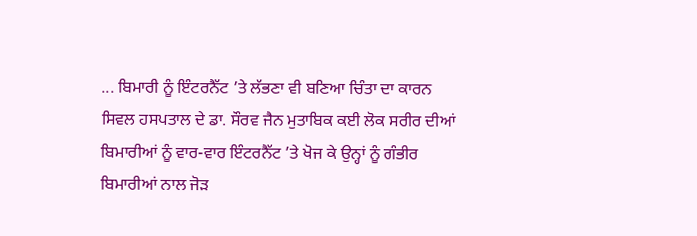... ਬਿਮਾਰੀ ਨੂੰ ਇੰਟਰਨੈੱਟ ’ਤੇ ਲੱਭਣਾ ਵੀ ਬਣਿਆ ਚਿੰਤਾ ਦਾ ਕਾਰਨ ਸਿਵਲ ਹਸਪਤਾਲ ਦੇ ਡਾ. ਸੌਰਵ ਜੈਨ ਮੁਤਾਬਿਕ ਕਈ ਲੋਕ ਸਰੀਰ ਦੀਆਂ ਬਿਮਾਰੀਆਂ ਨੂੰ ਵਾਰ-ਵਾਰ ਇੰਟਰਨੈੱਟ ’ਤੇ ਖੋਜ ਕੇ ਉਨ੍ਹਾਂ ਨੂੰ ਗੰਭੀਰ ਬਿਮਾਰੀਆਂ ਨਾਲ ਜੋੜ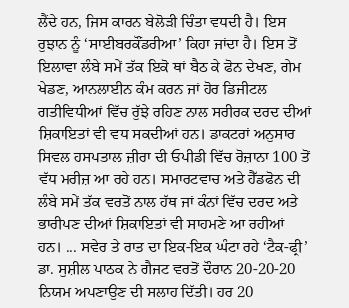ਲੈਂਦੇ ਹਨ, ਜਿਸ ਕਾਰਨ ਬੇਲੋੜੀ ਚਿੰਤਾ ਵਧਦੀ ਹੈ। ਇਸ ਰੁਝਾਨ ਨੂੰ ‘ਸਾਈਬਰਕੌਂਡਰੀਆ’ ਕਿਹਾ ਜਾਂਦਾ ਹੈ। ਇਸ ਤੋਂ ਇਲਾਵਾ ਲੰਬੇ ਸਮੇਂ ਤੱਕ ਇਕੋ ਥਾਂ ਬੈਠ ਕੇ ਫੋਨ ਦੇਖਣ, ਗੇਮ ਖੇਡਣ, ਆਨਲਾਈਨ ਕੰਮ ਕਰਨ ਜਾਂ ਹੋਰ ਡਿਜੀਟਲ ਗਤੀਵਿਧੀਆਂ ਵਿੱਚ ਰੁੱਝੇ ਰਹਿਣ ਨਾਲ ਸਰੀਰਕ ਦਰਦ ਦੀਆਂ ਸ਼ਿਕਾਇਤਾਂ ਵੀ ਵਧ ਸਕਦੀਆਂ ਹਨ। ਡਾਕਟਰਾਂ ਅਨੁਸਾਰ ਸਿਵਲ ਹਸਪਤਾਲ ਜ਼ੀਰਾ ਦੀ ਓਪੀਡੀ ਵਿੱਚ ਰੋਜ਼ਾਨਾ 100 ਤੋਂ ਵੱਧ ਮਰੀਜ਼ ਆ ਰਹੇ ਹਨ। ਸਮਾਰਟਵਾਚ ਅਤੇ ਹੈੱਡਫੋਨ ਦੀ ਲੰਬੇ ਸਮੇਂ ਤੱਕ ਵਰਤੋਂ ਨਾਲ ਹੱਥ ਜਾਂ ਕੰਨਾਂ ਵਿੱਚ ਦਰਦ ਅਤੇ ਭਾਰੀਪਣ ਦੀਆਂ ਸ਼ਿਕਾਇਤਾਂ ਵੀ ਸਾਹਮਣੇ ਆ ਰਹੀਆਂ ਹਨ। ... ਸਵੇਰ ਤੇ ਰਾਤ ਦਾ ਇਕ-ਇਕ ਘੰਟਾ ਰਹੇ ‘ਟੈਕ-ਫ੍ਰੀ’ ਡਾ. ਸੁਸ਼ੀਲ ਪਾਠਕ ਨੇ ਗੈਜਟ ਵਰਤੋਂ ਦੌਰਾਨ 20-20-20 ਨਿਯਮ ਅਪਣਾਉਣ ਦੀ ਸਲਾਹ ਦਿੱਤੀ। ਹਰ 20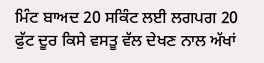ਮਿੰਟ ਬਾਅਦ 20 ਸਕਿੰਟ ਲਈ ਲਗਪਗ 20 ਫੁੱਟ ਦੂਰ ਕਿਸੇ ਵਸਤੂ ਵੱਲ ਦੇਖਣ ਨਾਲ ਅੱਖਾਂ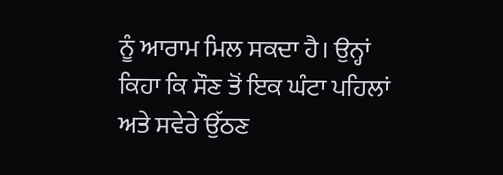ਨੂੰ ਆਰਾਮ ਮਿਲ ਸਕਦਾ ਹੈ। ਉਨ੍ਹਾਂ ਕਿਹਾ ਕਿ ਸੌਣ ਤੋਂ ਇਕ ਘੰਟਾ ਪਹਿਲਾਂ ਅਤੇ ਸਵੇਰੇ ਉੱਠਣ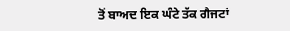ਤੋਂ ਬਾਅਦ ਇਕ ਘੰਟੇ ਤੱਕ ਗੈਜਟਾਂ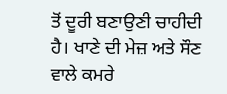ਤੋਂ ਦੂਰੀ ਬਣਾਉਣੀ ਚਾਹੀਦੀ ਹੈ। ਖਾਣੇ ਦੀ ਮੇਜ਼ ਅਤੇ ਸੌਣ ਵਾਲੇ ਕਮਰੇ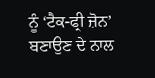ਨੂੰ ‘ਟੈਕ-ਫ੍ਰੀ ਜ਼ੋਨ’ ਬਣਾਉਣ ਦੇ ਨਾਲ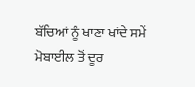ਬੱਚਿਆਂ ਨੂੰ ਖਾਣਾ ਖਾਂਦੇ ਸਮੇਂ ਮੋਬਾਈਲ ਤੋਂ ਦੂਰ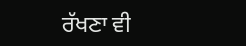ਰੱਖਣਾ ਵੀ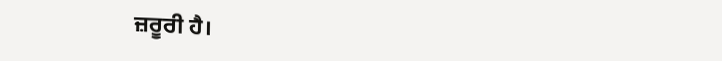ਜ਼ਰੂਰੀ ਹੈ।